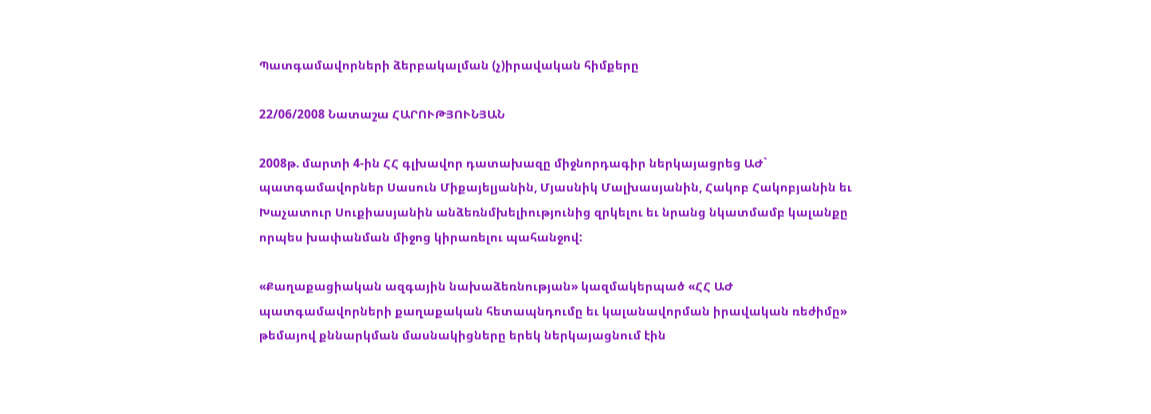Պատգամավորների ձերբակալման (չ)իրավական հիմքերը

22/06/2008 Նատաշա ՀԱՐՈՒԹՅՈՒՆՅԱՆ

2008թ. մարտի 4-ին ՀՀ գլխավոր դատախազը միջնորդագիր ներկայացրեց ԱԺ` պատգամավորներ Սասուն Միքայելյանին, Մյասնիկ Մալխասյանին, Հակոբ Հակոբյանին եւ Խաչատուր Սուքիասյանին անձեռնմխելիությունից զրկելու եւ նրանց նկատմամբ կալանքը որպես խափանման միջոց կիրառելու պահանջով:

«Քաղաքացիական ազգային նախաձեռնության» կազմակերպած «ՀՀ ԱԺ պատգամավորների քաղաքական հետապնդումը եւ կալանավորման իրավական ռեժիմը» թեմայով քննարկման մասնակիցները երեկ ներկայացնում էին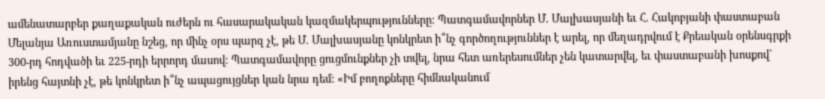ամենատարբեր քաղաքական ուժերն ու հասարակական կազմակերպությունները: Պատգամավորներ Մ. Մալխասյանի եւ Հ. Հակոբյանի փաստաբան Մելանյա Առուստամյանը նշեց, որ մինչ օրս պարզ չէ, թե Մ. Մալխասյանը կոնկրետ ի՞նչ գործողություններ է արել, որ մեղադրվում է Քրեական օրենսգրքի 300-րդ հոդվածի եւ 225-րդի երրորդ մասով: Պատգամավորը ցուցմունքներ չի տվել, նրա հետ առերեսումներ չեն կատարվել, եւ փաստաբանի խոսքով` իրենց հայտնի չէ, թե կոնկրետ ի՞նչ ապացույցներ կան նրա դեմ: «Իմ բողոքները հիմնականում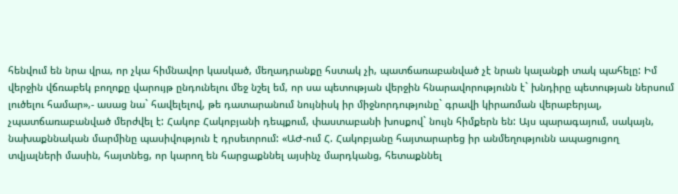հենվում են նրա վրա, որ չկա հիմնավոր կասկած, մեղադրանքը հստակ չի, պատճառաբանված չէ նրան կալանքի տակ պահելը: Իմ վերջին վճռաբեկ բողոքը վարույթ ընդունելու մեջ նշել եմ, որ սա պետության վերջին հնարավորությունն է` խնդիրը պետության ներսում լուծելու համար»,- ասաց նա` հավելելով, թե դատարանում նույնիսկ իր միջնորդությունը` գրավի կիրառման վերաբերյալ, չպատճառաբանված մերժվել է: Հակոբ Հակոբյանի դեպքում, փաստաբանի խոսքով` նույն հիմքերն են: Այս պարագայում, սակայն, նախաքննական մարմինը պասիվություն է դրսեւորում: «ԱԺ-ում Հ. Հակոբյանը հայտարարեց իր անմեղությունն ապացուցող տվյալների մասին, հայտնեց, որ կարող են հարցաքննել այսինչ մարդկանց, հետաքննել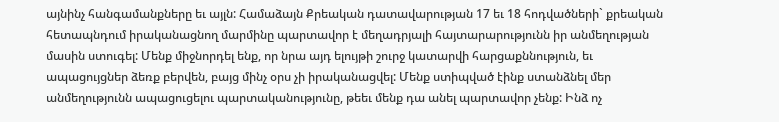այնինչ հանգամանքները եւ այլն: Համաձայն Քրեական դատավարության 17 եւ 18 հոդվածների` քրեական հետապնդում իրականացնող մարմինը պարտավոր է մեղադրյալի հայտարարությունն իր անմեղության մասին ստուգել: Մենք միջնորդել ենք, որ նրա այդ ելույթի շուրջ կատարվի հարցաքննություն, եւ ապացույցներ ձեռք բերվեն, բայց մինչ օրս չի իրականացվել: Մենք ստիպված էինք ստանձնել մեր անմեղությունն ապացուցելու պարտականությունը, թեեւ մենք դա անել պարտավոր չենք: Ինձ ոչ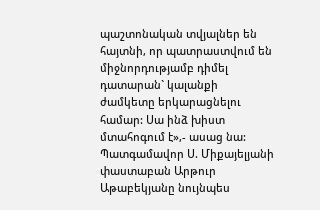պաշտոնական տվյալներ են հայտնի, որ պատրաստվում են միջնորդությամբ դիմել դատարան` կալանքի ժամկետը երկարացնելու համար: Սա ինձ խիստ մտահոգում է»,- ասաց նա: Պատգամավոր Ս. Միքայելյանի փաստաբան Արթուր Աթաբեկյանը նույնպես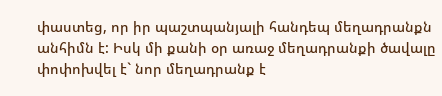փաստեց, որ իր պաշտպանյալի հանդեպ մեղադրանքն անհիմն է: Իսկ մի քանի օր առաջ մեղադրանքի ծավալը փոփոխվել է` նոր մեղադրանք է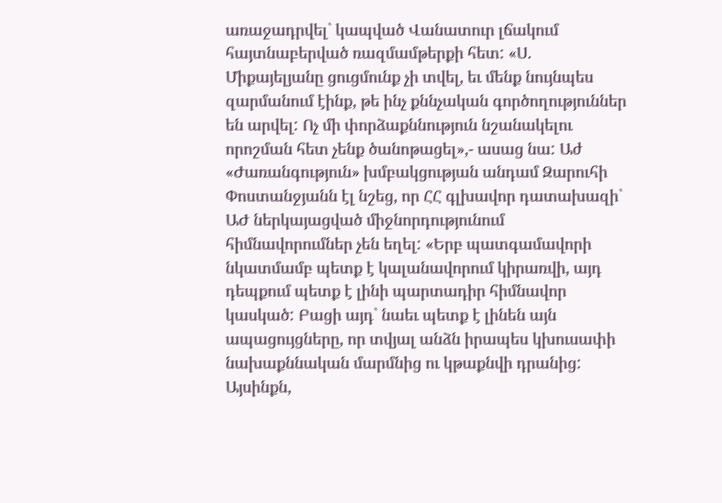առաջադրվել` կապված Վանատուր լճակում հայտնաբերված ռազմամթերքի հետ: «Ս. Միքայելյանը ցուցմունք չի տվել, եւ մենք նույնպես զարմանում էինք, թե ինչ քննչական գործողություններ են արվել: Ոչ մի փորձաքննություն նշանակելու որոշման հետ չենք ծանոթացել»,- ասաց նա: Աժ «Ժառանգություն» խմբակցության անդամ Զարուհի Փոստանջյանն էլ նշեց, որ ՀՀ գլխավոր դատախազի` ԱԺ ներկայացված միջնորդությունում հիմնավորումներ չեն եղել: «Երբ պատգամավորի նկատմամբ պետք է կալանավորում կիրառվի, այդ դեպքում պետք է լինի պարտադիր հիմնավոր կասկած: Բացի այդ` նաեւ պետք է լինեն այն ապացույցները, որ տվյալ անձն իրապես կխուսափի նախաքննական մարմնից ու կթաքնվի դրանից: Այսինքն,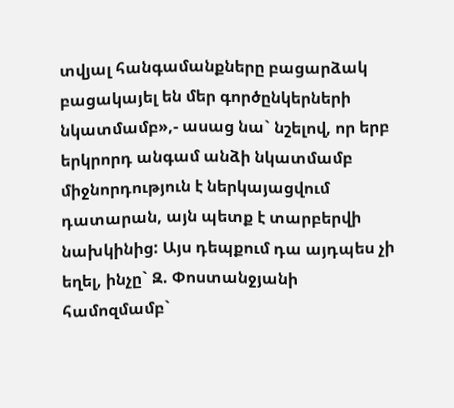տվյալ հանգամանքները բացարձակ բացակայել են մեր գործընկերների նկատմամբ»,- ասաց նա` նշելով, որ երբ երկրորդ անգամ անձի նկատմամբ միջնորդություն է ներկայացվում դատարան, այն պետք է տարբերվի նախկինից: Այս դեպքում դա այդպես չի եղել, ինչը` Զ. Փոստանջյանի համոզմամբ`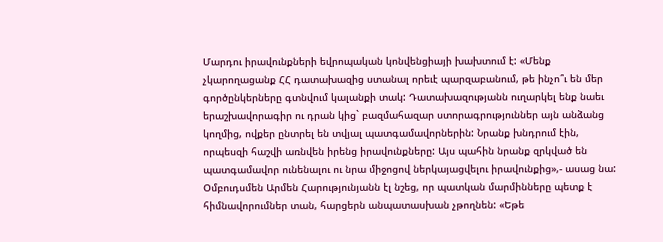Մարդու իրավունքների եվրոպական կոնվենցիայի խախտում է: «Մենք չկարողացանք ՀՀ դատախազից ստանալ որեւէ պարզաբանում, թե ինչո՞ւ են մեր գործընկերները գտնվում կալանքի տակ: Դատախազությանն ուղարկել ենք նաեւ երաշխավորագիր ու դրան կից` բազմահազար ստորագրություններ այն անձանց կողմից, ովքեր ընտրել են տվյալ պատգամավորներին: Նրանք խնդրում էին, որպեսզի հաշվի առնվեն իրենց իրավունքները: Այս պահին նրանք զրկված են պատգամավոր ունենալու ու նրա միջոցով ներկայացվելու իրավունքից»,- ասաց նա: Օմբուդսմեն Արմեն Հարությունյանն էլ նշեց, որ պատկան մարմինները պետք է հիմնավորումներ տան, հարցերն անպատասխան չթողնեն: «Եթե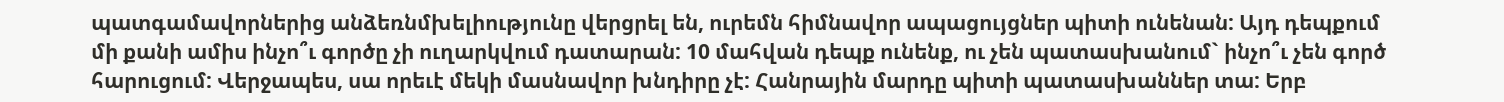պատգամավորներից անձեռնմխելիությունը վերցրել են, ուրեմն հիմնավոր ապացույցներ պիտի ունենան: Այդ դեպքում մի քանի ամիս ինչո՞ւ գործը չի ուղարկվում դատարան: 10 մահվան դեպք ունենք, ու չեն պատասխանում` ինչո՞ւ չեն գործ հարուցում: Վերջապես, սա որեւէ մեկի մասնավոր խնդիրը չէ: Հանրային մարդը պիտի պատասխաններ տա: Երբ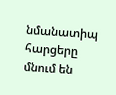նմանատիպ հարցերը մնում են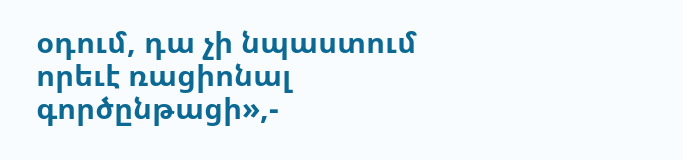օդում, դա չի նպաստում որեւէ ռացիոնալ գործընթացի»,-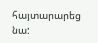հայտարարեց նա: